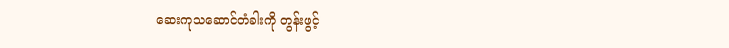ဆေးကုသဆောင်တံခါးကို တွန်းဖွင့်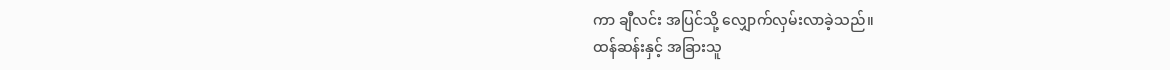ကာ ချီလင်း အပြင်သို့ လျှောက်လှမ်းလာခဲ့သည်။
ထန်ဆန်းနှင့် အခြားသူ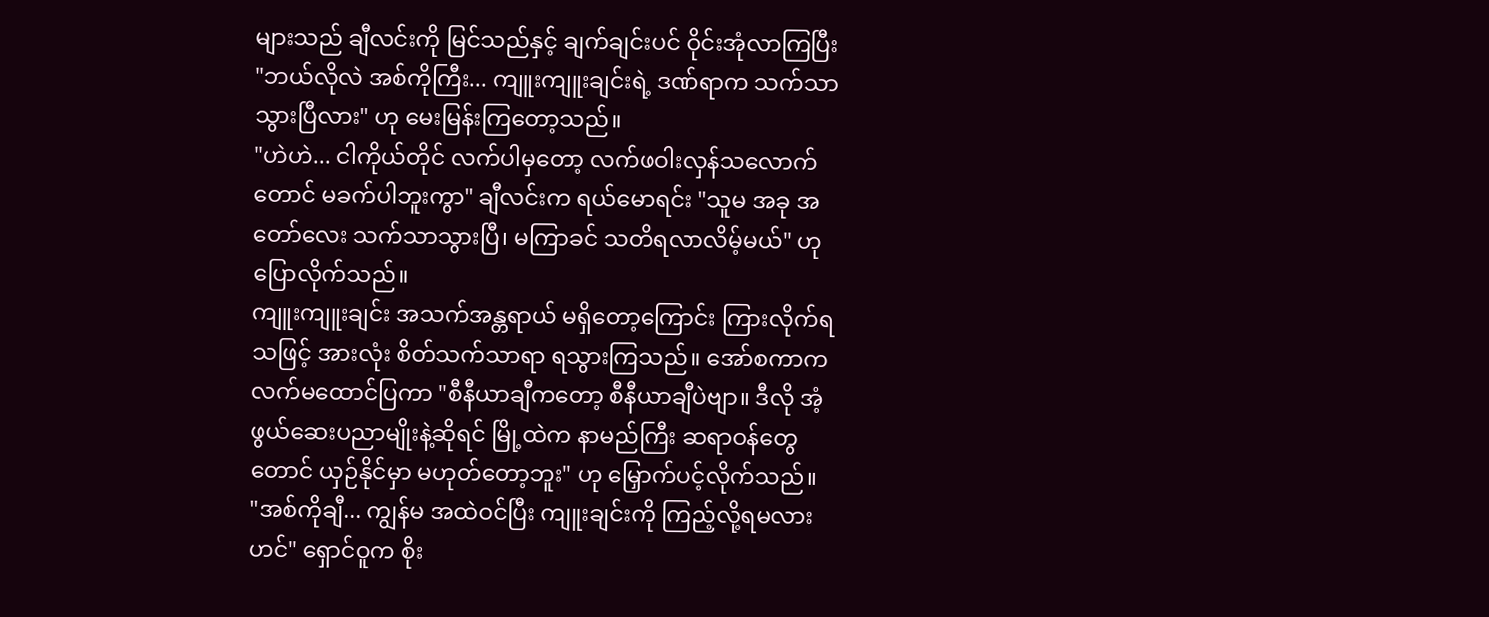များသည် ချီလင်းကို မြင်သည်နှင့် ချက်ချင်းပင် ဝိုင်းအုံလာကြပြီး "ဘယ်လိုလဲ အစ်ကိုကြီး... ကျူးကျူးချင်းရဲ့ ဒဏ်ရာက သက်သာသွားပြီလား" ဟု မေးမြန်းကြတော့သည်။
"ဟဲဟဲ... ငါကိုယ်တိုင် လက်ပါမှတော့ လက်ဖဝါးလှန်သလောက်တောင် မခက်ပါဘူးကွာ" ချီလင်းက ရယ်မောရင်း "သူမ အခု အတော်လေး သက်သာသွားပြီ၊ မကြာခင် သတိရလာလိမ့်မယ်" ဟု ပြောလိုက်သည်။
ကျူးကျူးချင်း အသက်အန္တရာယ် မရှိတော့ကြောင်း ကြားလိုက်ရသဖြင့် အားလုံး စိတ်သက်သာရာ ရသွားကြသည်။ အော်စကာက လက်မထောင်ပြကာ "စီနီယာချီကတော့ စီနီယာချီပဲဗျာ။ ဒီလို အံ့ဖွယ်ဆေးပညာမျိုးနဲ့ဆိုရင် မြို့ထဲက နာမည်ကြီး ဆရာဝန်တွေတောင် ယှဉ်နိုင်မှာ မဟုတ်တော့ဘူး" ဟု မြှောက်ပင့်လိုက်သည်။
"အစ်ကိုချီ... ကျွန်မ အထဲဝင်ပြီး ကျူးချင်းကို ကြည့်လို့ရမလားဟင်" ရှောင်ဝူက စိုး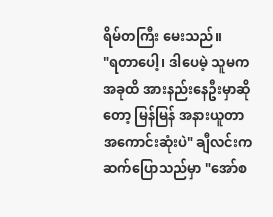ရိမ်တကြီး မေးသည်။
"ရတာပေါ့၊ ဒါပေမဲ့ သူမက အခုထိ အားနည်းနေဦးမှာဆိုတော့ မြန်မြန် အနားယူတာ အကောင်းဆုံးပဲ" ချီလင်းက ဆက်ပြောသည်မှာ "အော်စ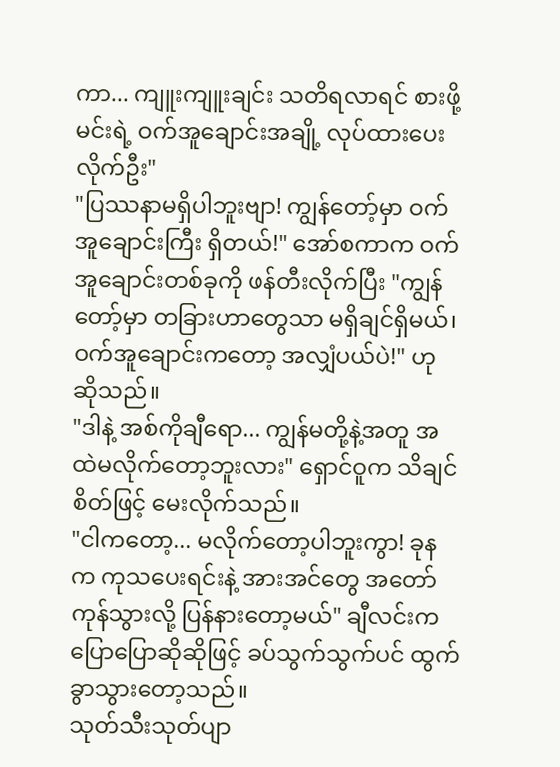ကာ... ကျူးကျူးချင်း သတိရလာရင် စားဖို့ မင်းရဲ့ ဝက်အူချောင်းအချို့ လုပ်ထားပေးလိုက်ဦး"
"ပြဿနာမရှိပါဘူးဗျာ! ကျွန်တော့်မှာ ဝက်အူချောင်းကြီး ရှိတယ်!" အော်စကာက ဝက်အူချောင်းတစ်ခုကို ဖန်တီးလိုက်ပြီး "ကျွန်တော့်မှာ တခြားဟာတွေသာ မရှိချင်ရှိမယ်၊ ဝက်အူချောင်းကတော့ အလျှံပယ်ပဲ!" ဟု ဆိုသည်။
"ဒါနဲ့ အစ်ကိုချီရော... ကျွန်မတို့နဲ့အတူ အထဲမလိုက်တော့ဘူးလား" ရှောင်ဝူက သိချင်စိတ်ဖြင့် မေးလိုက်သည်။
"ငါကတော့... မလိုက်တော့ပါဘူးကွာ! ခုနက ကုသပေးရင်းနဲ့ အားအင်တွေ အတော်ကုန်သွားလို့ ပြန်နားတော့မယ်" ချီလင်းက ပြောပြောဆိုဆိုဖြင့် ခပ်သွက်သွက်ပင် ထွက်ခွာသွားတော့သည်။
သုတ်သီးသုတ်ပျာ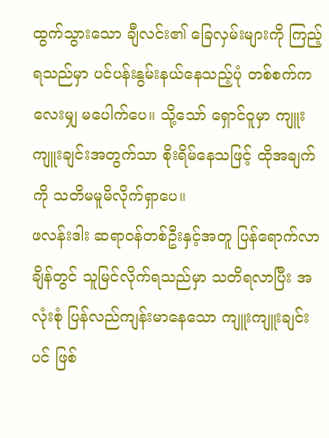ထွက်သွားသော ချီလင်း၏ ခြေလှမ်းများကို ကြည့်ရသည်မှာ ပင်ပန်းနွမ်းနယ်နေသည့်ပုံ တစ်စက်ကလေးမျှ မပေါက်ပေ။ သို့သော် ရှောင်ဝူမှာ ကျူးကျူးချင်းအတွက်သာ စိုးရိမ်နေသဖြင့် ထိုအချက်ကို သတိမမူမိလိုက်ရှာပေ။
ဖလန်းဒါး ဆရာဝန်တစ်ဦးနှင့်အတူ ပြန်ရောက်လာချိန်တွင် သူမြင်လိုက်ရသည်မှာ သတိရလာပြီး အလုံးစုံ ပြန်လည်ကျန်းမာနေသော ကျူးကျူးချင်းပင် ဖြစ်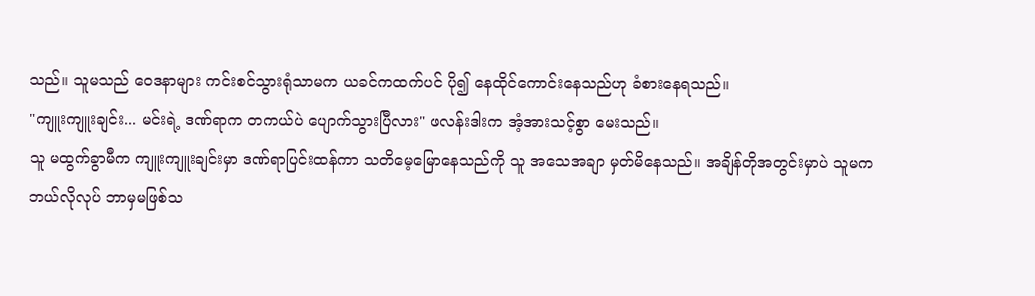သည်။ သူမသည် ဝေဒနာများ ကင်းစင်သွားရုံသာမက ယခင်ကထက်ပင် ပို၍ နေထိုင်ကောင်းနေသည်ဟု ခံစားနေရသည်။
"ကျူးကျူးချင်း... မင်းရဲ့ ဒဏ်ရာက တကယ်ပဲ ပျောက်သွားပြီလား" ဖလန်းဒါးက အံ့အားသင့်စွာ မေးသည်။
သူ မထွက်ခွာမီက ကျူးကျူးချင်းမှာ ဒဏ်ရာပြင်းထန်ကာ သတိမေ့မြောနေသည်ကို သူ အသေအချာ မှတ်မိနေသည်။ အချိန်တိုအတွင်းမှာပဲ သူမက ဘယ်လိုလုပ် ဘာမှမဖြစ်သ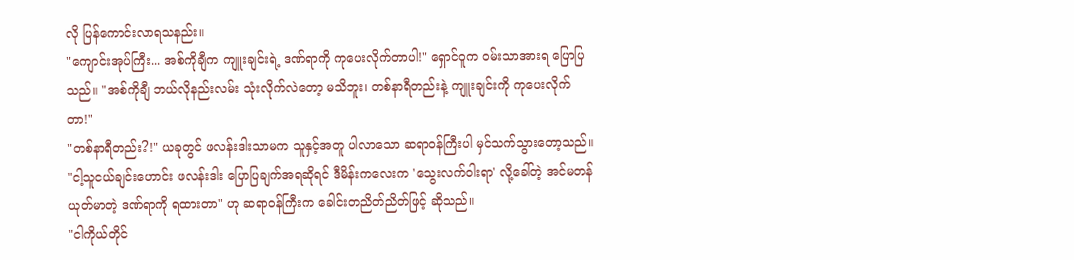လို ပြန်ကောင်းလာရသနည်း။
"ကျောင်းအုပ်ကြီး... အစ်ကိုချီက ကျူးချင်းရဲ့ ဒဏ်ရာကို ကုပေးလိုက်တာပါ!" ရှောင်ဝူက ဝမ်းသာအားရ ပြောပြသည်။ "အစ်ကိုချီ ဘယ်လိုနည်းလမ်း သုံးလိုက်လဲတော့ မသိဘူး၊ တစ်နာရီတည်းနဲ့ ကျူးချင်းကို ကုပေးလိုက်တာ!"
"တစ်နာရီတည်း?!" ယခုတွင် ဖလန်းဒါးသာမက သူနှင့်အတူ ပါလာသော ဆရာဝန်ကြီးပါ မှင်သက်သွားတော့သည်။
"ငါ့သူငယ်ချင်းဟောင်း ဖလန်းဒါး ပြောပြချက်အရဆိုရင် ဒီမိန်းကလေးက 'သွေးလက်ဝါးရာ' လို့ခေါ်တဲ့ အင်မတန် ယုတ်မာတဲ့ ဒဏ်ရာကို ရထားတာ" ဟု ဆရာဝန်ကြီးက ခေါင်းတညိတ်ညိတ်ဖြင့် ဆိုသည်။
"ငါကိုယ်တိုင်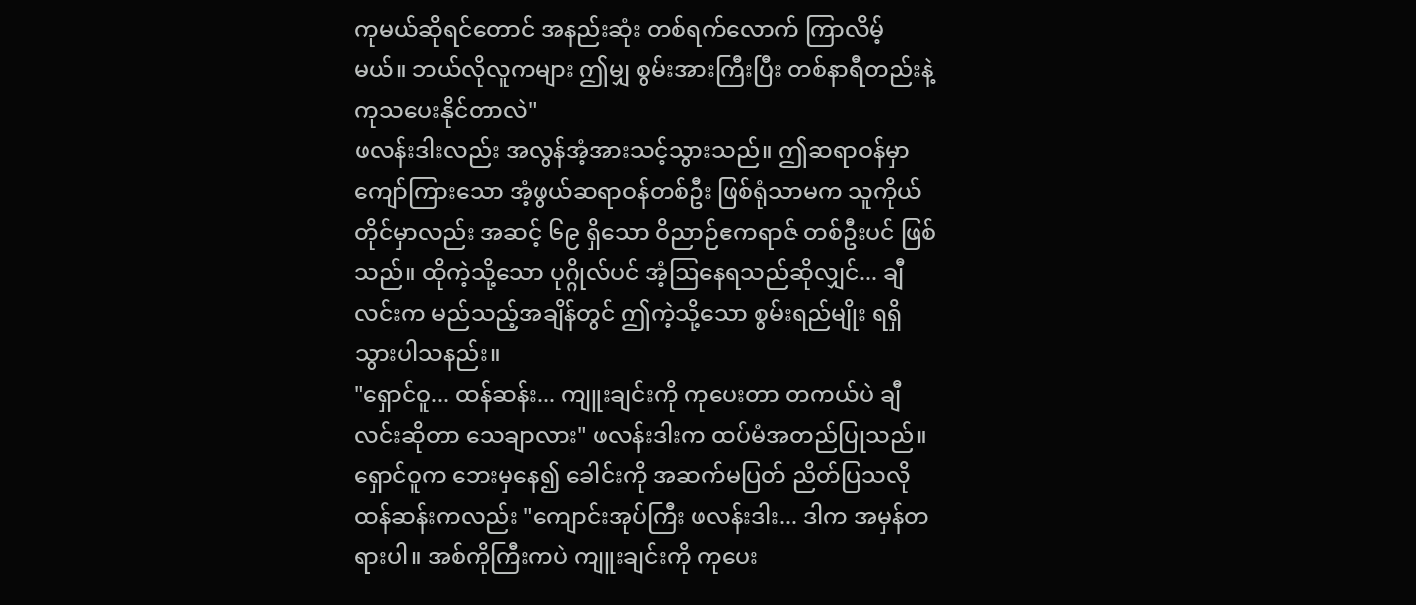ကုမယ်ဆိုရင်တောင် အနည်းဆုံး တစ်ရက်လောက် ကြာလိမ့်မယ်။ ဘယ်လိုလူကများ ဤမျှ စွမ်းအားကြီးပြီး တစ်နာရီတည်းနဲ့ ကုသပေးနိုင်တာလဲ"
ဖလန်းဒါးလည်း အလွန်အံ့အားသင့်သွားသည်။ ဤဆရာဝန်မှာ ကျော်ကြားသော အံ့ဖွယ်ဆရာဝန်တစ်ဦး ဖြစ်ရုံသာမက သူကိုယ်တိုင်မှာလည်း အဆင့် ၆၉ ရှိသော ဝိညာဉ်ဧကရာဇ် တစ်ဦးပင် ဖြစ်သည်။ ထိုကဲ့သို့သော ပုဂ္ဂိုလ်ပင် အံ့ဩနေရသည်ဆိုလျှင်... ချီလင်းက မည်သည့်အချိန်တွင် ဤကဲ့သို့သော စွမ်းရည်မျိုး ရရှိသွားပါသနည်း။
"ရှောင်ဝူ... ထန်ဆန်း... ကျူးချင်းကို ကုပေးတာ တကယ်ပဲ ချီလင်းဆိုတာ သေချာလား" ဖလန်းဒါးက ထပ်မံအတည်ပြုသည်။
ရှောင်ဝူက ဘေးမှနေ၍ ခေါင်းကို အဆက်မပြတ် ညိတ်ပြသလို ထန်ဆန်းကလည်း "ကျောင်းအုပ်ကြီး ဖလန်းဒါး... ဒါက အမှန်တရားပါ။ အစ်ကိုကြီးကပဲ ကျူးချင်းကို ကုပေး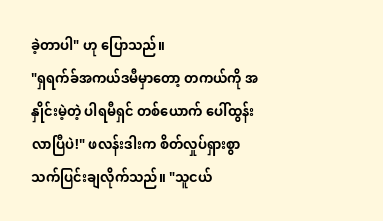ခဲ့တာပါ" ဟု ပြောသည်။
"ရှရက်ခ်အကယ်ဒမီမှာတော့ တကယ်ကို အနှိုင်းမဲ့တဲ့ ပါရမီရှင် တစ်ယောက် ပေါ်ထွန်းလာပြီပဲ!" ဖလန်းဒါးက စိတ်လှုပ်ရှားစွာ သက်ပြင်းချလိုက်သည်။ "သူငယ်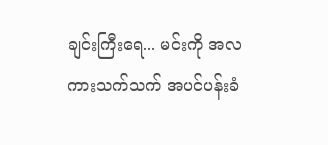ချင်းကြီးရေ... မင်းကို အလကားသက်သက် အပင်ပန်းခံ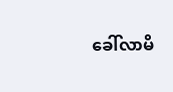ခေါ်လာမိ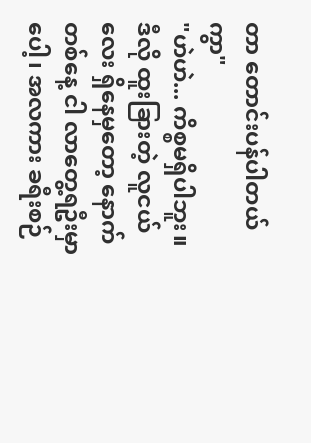တာ တောင်းပန်ပါတယ်ကွာ"
"ဟဲဟဲ... ကိစ္စမရှိပါဘူး။ ဒီလို ထူးခြားတဲ့ လူငယ်လေး ရှိနေမှတော့ နောက်တစ်နေ့ ငါ လာတွေ့ရဦးမှာပေါ့၊ အလကား ခရီးစဉ်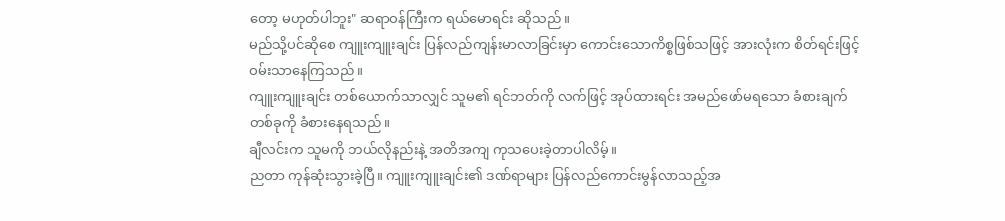တော့ မဟုတ်ပါဘူး" ဆရာဝန်ကြီးက ရယ်မောရင်း ဆိုသည်။
မည်သို့ပင်ဆိုစေ ကျူးကျူးချင်း ပြန်လည်ကျန်းမာလာခြင်းမှာ ကောင်းသောကိစ္စဖြစ်သဖြင့် အားလုံးက စိတ်ရင်းဖြင့် ဝမ်းသာနေကြသည်။
ကျူးကျူးချင်း တစ်ယောက်သာလျှင် သူမ၏ ရင်ဘတ်ကို လက်ဖြင့် အုပ်ထားရင်း အမည်ဖော်မရသော ခံစားချက်တစ်ခုကို ခံစားနေရသည်။
ချီလင်းက သူမကို ဘယ်လိုနည်းနဲ့ အတိအကျ ကုသပေးခဲ့တာပါလိမ့်။
ညတာ ကုန်ဆုံးသွားခဲ့ပြီ။ ကျူးကျူးချင်း၏ ဒဏ်ရာများ ပြန်လည်ကောင်းမွန်လာသည့်အ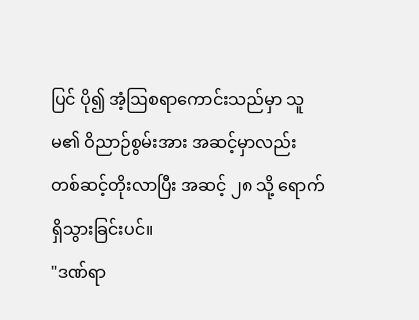ပြင် ပို၍ အံ့ဩစရာကောင်းသည်မှာ သူမ၏ ဝိညာဉ်စွမ်းအား အဆင့်မှာလည်း တစ်ဆင့်တိုးလာပြီး အဆင့် ၂၈ သို့ ရောက်ရှိသွားခြင်းပင်။
"ဒဏ်ရာ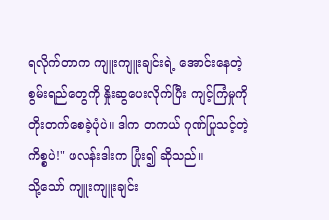ရလိုက်တာက ကျူးကျူးချင်းရဲ့ အောင်းနေတဲ့ စွမ်းရည်တွေကို နှိုးဆွပေးလိုက်ပြီး ကျင့်ကြံမှုကို တိုးတက်စေခဲ့ပုံပဲ။ ဒါက တကယ် ဂုဏ်ပြုသင့်တဲ့ ကိစ္စပဲ!" ဖလန်းဒါးက ပြုံး၍ ဆိုသည်။
သို့သော် ကျူးကျူးချင်း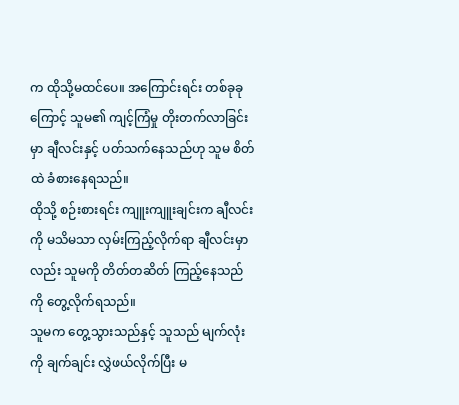က ထိုသို့မထင်ပေ။ အကြောင်းရင်း တစ်ခုခုကြောင့် သူမ၏ ကျင့်ကြံမှု တိုးတက်လာခြင်းမှာ ချီလင်းနှင့် ပတ်သက်နေသည်ဟု သူမ စိတ်ထဲ ခံစားနေရသည်။
ထိုသို့ စဉ်းစားရင်း ကျူးကျူးချင်းက ချီလင်းကို မသိမသာ လှမ်းကြည့်လိုက်ရာ ချီလင်းမှာလည်း သူမကို တိတ်တဆိတ် ကြည့်နေသည်ကို တွေ့လိုက်ရသည်။
သူမက တွေ့သွားသည်နှင့် သူသည် မျက်လုံးကို ချက်ချင်း လွှဲဖယ်လိုက်ပြီး မ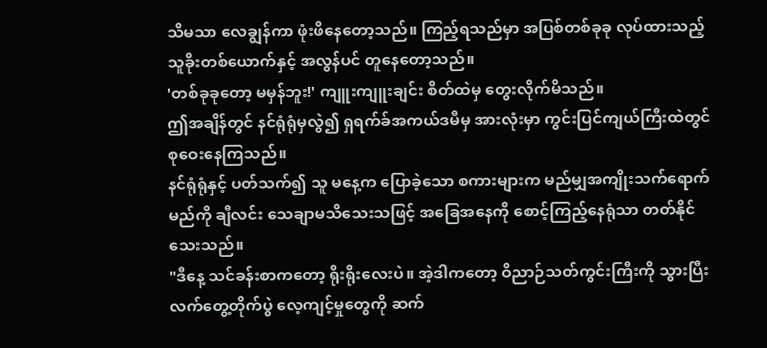သိမသာ လေချွန်ကာ ဖုံးဖိနေတော့သည်။ ကြည့်ရသည်မှာ အပြစ်တစ်ခုခု လုပ်ထားသည့် သူခိုးတစ်ယောက်နှင့် အလွန်ပင် တူနေတော့သည်။
'တစ်ခုခုတော့ မမှန်ဘူး!' ကျူးကျူးချင်း စိတ်ထဲမှ တွေးလိုက်မိသည်။
ဤအချိန်တွင် နင်ရုံရုံမှလွဲ၍ ရှရက်ခ်အကယ်ဒမီမှ အားလုံးမှာ ကွင်းပြင်ကျယ်ကြီးထဲတွင် စုဝေးနေကြသည်။
နင်ရုံရုံနှင့် ပတ်သက်၍ သူ မနေ့က ပြောခဲ့သော စကားများက မည်မျှအကျိုးသက်ရောက်မည်ကို ချီလင်း သေချာမသိသေးသဖြင့် အခြေအနေကို စောင့်ကြည့်နေရုံသာ တတ်နိုင်သေးသည်။
"ဒီနေ့ သင်ခန်းစာကတော့ ရိုးရိုးလေးပဲ။ အဲ့ဒါကတော့ ဝိညာဉ်သတ်ကွင်းကြီးကို သွားပြီး လက်တွေ့တိုက်ပွဲ လေ့ကျင့်မှုတွေကို ဆက်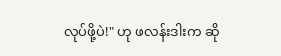လုပ်ဖို့ပဲ!" ဟု ဖလန်းဒါးက ဆို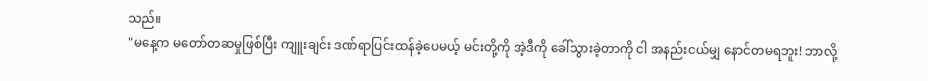သည်။
"မနေ့က မတော်တဆမှုဖြစ်ပြီး ကျူးချင်း ဒဏ်ရာပြင်းထန်ခဲ့ပေမယ့် မင်းတို့ကို အဲ့ဒီကို ခေါ်သွားခဲ့တာကို ငါ အနည်းငယ်မျှ နောင်တမရဘူး! ဘာလို့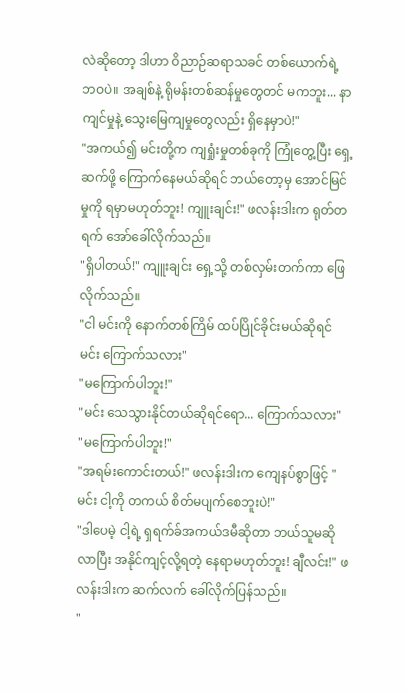လဲဆိုတော့ ဒါဟာ ဝိညာဉ်ဆရာသခင် တစ်ယောက်ရဲ့ ဘဝပဲ။ အချစ်နဲ့ ရိုမန်းတစ်ဆန်မှုတွေတင် မကဘူး... နာကျင်မှုနဲ့ သွေးမြေကျမှုတွေလည်း ရှိနေမှာပဲ!"
"အကယ်၍ မင်းတို့က ကျရှုံးမှုတစ်ခုကို ကြုံတွေ့ပြီး ရှေ့ဆက်ဖို့ ကြောက်နေမယ်ဆိုရင် ဘယ်တော့မှ အောင်မြင်မှုကို ရမှာမဟုတ်ဘူး! ကျူးချင်း!" ဖလန်းဒါးက ရုတ်တရက် အော်ခေါ်လိုက်သည်။
"ရှိပါတယ်!" ကျူးချင်း ရှေ့သို့ တစ်လှမ်းတက်ကာ ဖြေလိုက်သည်။
"ငါ မင်းကို နောက်တစ်ကြိမ် ထပ်ပြိုင်ခိုင်းမယ်ဆိုရင် မင်း ကြောက်သလား"
"မကြောက်ပါဘူး!"
"မင်း သေသွားနိုင်တယ်ဆိုရင်ရော... ကြောက်သလား"
"မကြောက်ပါဘူး!"
"အရမ်းကောင်းတယ်!" ဖလန်းဒါးက ကျေနပ်စွာဖြင့် "မင်း ငါ့ကို တကယ် စိတ်မပျက်စေဘူးပဲ!"
"ဒါပေမဲ့ ငါ့ရဲ့ ရှရက်ခ်အကယ်ဒမီဆိုတာ ဘယ်သူမဆို လာပြီး အနိုင်ကျင့်လို့ရတဲ့ နေရာမဟုတ်ဘူး! ချီလင်း!" ဖလန်းဒါးက ဆက်လက် ခေါ်လိုက်ပြန်သည်။
"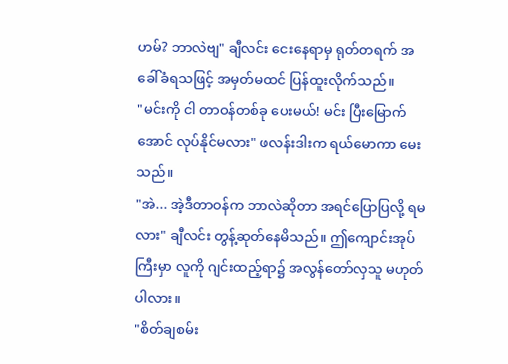ဟမ်? ဘာလဲဗျ" ချီလင်း ငေးနေရာမှ ရုတ်တရက် အခေါ်ခံရသဖြင့် အမှတ်မထင် ပြန်ထူးလိုက်သည်။
"မင်းကို ငါ တာဝန်တစ်ခု ပေးမယ်! မင်း ပြီးမြောက်အောင် လုပ်နိုင်မလား" ဖလန်းဒါးက ရယ်မောကာ မေးသည်။
"အဲ... အဲ့ဒီတာဝန်က ဘာလဲဆိုတာ အရင်ပြောပြလို့ ရမလား" ချီလင်း တွန့်ဆုတ်နေမိသည်။ ဤကျောင်းအုပ်ကြီးမှာ လူကို ဂျင်းထည့်ရာ၌ အလွန်တော်လှသူ မဟုတ်ပါလား။
"စိတ်ချစမ်း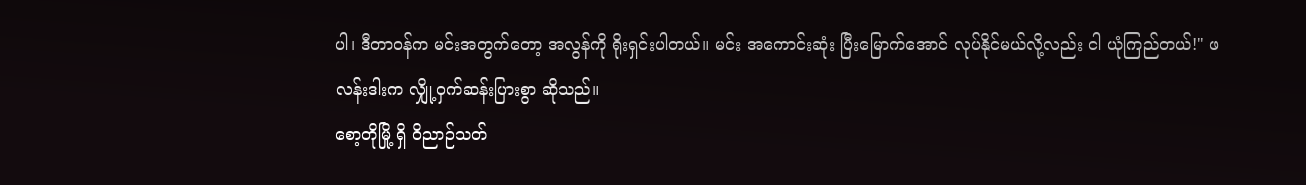ပါ၊ ဒီတာဝန်က မင်းအတွက်တော့ အလွန်ကို ရိုးရှင်းပါတယ်။ မင်း အကောင်းဆုံး ပြီးမြောက်အောင် လုပ်နိုင်မယ်လို့လည်း ငါ ယုံကြည်တယ်!" ဖလန်းဒါးက လျှို့ဝှက်ဆန်းပြားစွာ ဆိုသည်။
စော့တိုမြို့ ရှိ ဝိညာဉ်သတ်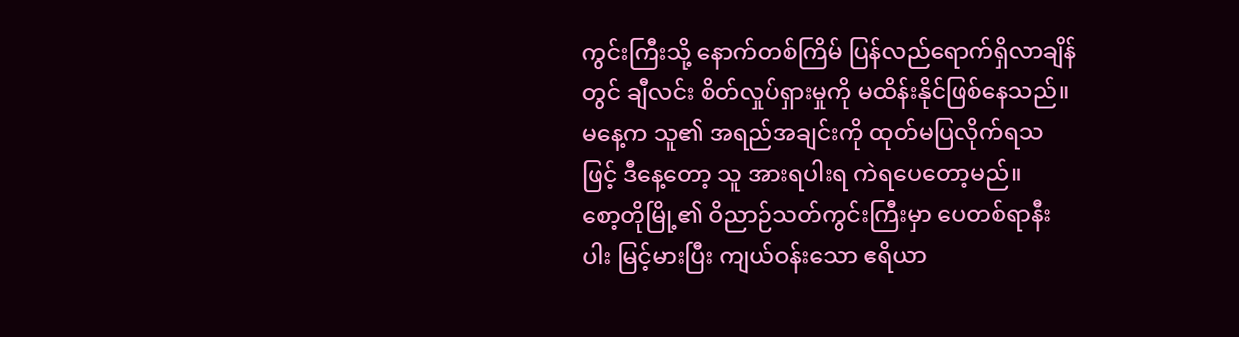ကွင်းကြီးသို့ နောက်တစ်ကြိမ် ပြန်လည်ရောက်ရှိလာချိန်တွင် ချီလင်း စိတ်လှုပ်ရှားမှုကို မထိန်းနိုင်ဖြစ်နေသည်။ မနေ့က သူ၏ အရည်အချင်းကို ထုတ်မပြလိုက်ရသဖြင့် ဒီနေ့တော့ သူ အားရပါးရ ကဲရပေတော့မည်။
စော့တိုမြို့၏ ဝိညာဉ်သတ်ကွင်းကြီးမှာ ပေတစ်ရာနီးပါး မြင့်မားပြီး ကျယ်ဝန်းသော ဧရိယာ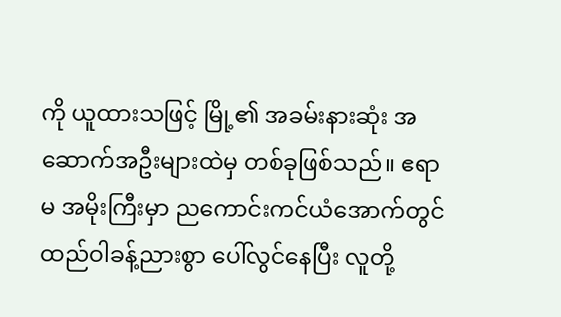ကို ယူထားသဖြင့် မြို့၏ အခမ်းနားဆုံး အဆောက်အဦးများထဲမှ တစ်ခုဖြစ်သည်။ ဧရာမ အမိုးကြီးမှာ ညကောင်းကင်ယံအောက်တွင် ထည်ဝါခန့်ညားစွာ ပေါ်လွင်နေပြီး လူတို့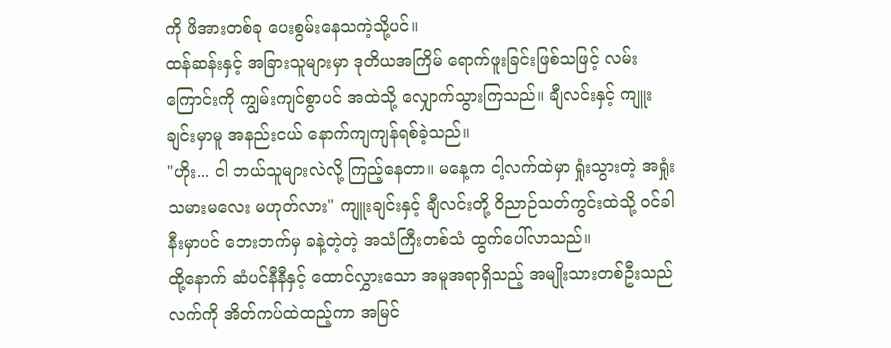ကို ဖိအားတစ်ခု ပေးစွမ်းနေသကဲ့သို့ပင်။
ထန်ဆန်းနှင့် အခြားသူများမှာ ဒုတိယအကြိမ် ရောက်ဖူးခြင်းဖြစ်သဖြင့် လမ်းကြောင်းကို ကျွမ်းကျင်စွာပင် အထဲသို့ လျှောက်သွားကြသည်။ ချီလင်းနှင့် ကျူးချင်းမှာမူ အနည်းငယ် နောက်ကျကျန်ရစ်ခဲ့သည်။
"ဟိုး... ငါ ဘယ်သူများလဲလို့ ကြည့်နေတာ။ မနေ့က ငါ့လက်ထဲမှာ ရှုံးသွားတဲ့ အရှုံးသမားမလေး မဟုတ်လား" ကျူးချင်းနှင့် ချီလင်းတို့ ဝိညာဉ်သတ်ကွင်းထဲသို့ ဝင်ခါနီးမှာပင် ဘေးဘက်မှ ခနဲ့တဲ့တဲ့ အသံကြီးတစ်သံ ထွက်ပေါ်လာသည်။
ထို့နောက် ဆံပင်နီနီနှင့် ထောင်လွှားသော အမူအရာရှိသည့် အမျိုးသားတစ်ဦးသည် လက်ကို အိတ်ကပ်ထဲထည့်ကာ အမြင်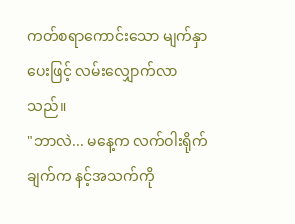ကတ်စရာကောင်းသော မျက်နှာပေးဖြင့် လမ်းလျှောက်လာသည်။
"ဘာလဲ... မနေ့က လက်ဝါးရိုက်ချက်က နင့်အသက်ကို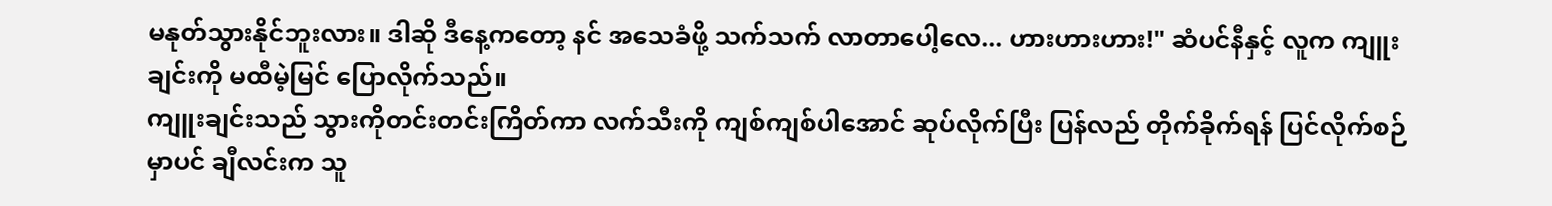မနုတ်သွားနိုင်ဘူးလား။ ဒါဆို ဒီနေ့ကတော့ နင် အသေခံဖို့ သက်သက် လာတာပေါ့လေ... ဟားဟားဟား!" ဆံပင်နီနှင့် လူက ကျူးချင်းကို မထီမဲ့မြင် ပြောလိုက်သည်။
ကျူးချင်းသည် သွားကိုတင်းတင်းကြိတ်ကာ လက်သီးကို ကျစ်ကျစ်ပါအောင် ဆုပ်လိုက်ပြီး ပြန်လည် တိုက်ခိုက်ရန် ပြင်လိုက်စဉ်မှာပင် ချီလင်းက သူ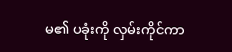မ၏ ပခုံးကို လှမ်းကိုင်ကာ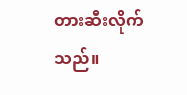တားဆီးလိုက်သည်။